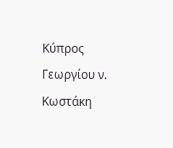Κύπρος Γεωργίου ν. Κωστάκη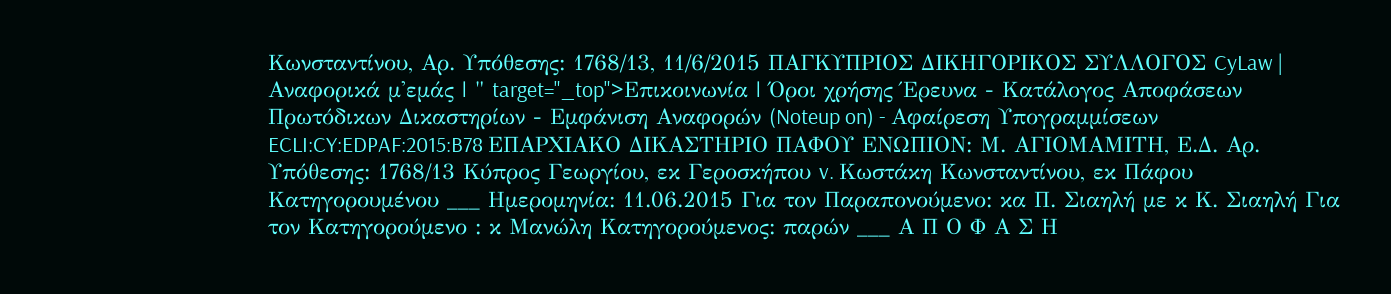Κωνσταντίνου, Αρ. Υπόθεσης: 1768/13, 11/6/2015 ΠΑΓΚΥΠΡΙΟΣ ΔΙΚΗΓΟΡΙΚΟΣ ΣΥΛΛΟΓΟΣ CyLaw | Αναφορικά μ'εμάς | " target="_top">Επικοινωνία | Όροι χρήσης Έρευνα - Κατάλογος Αποφάσεων Πρωτόδικων Δικαστηρίων - Εμφάνιση Αναφορών (Noteup on) - Αφαίρεση Υπογραμμίσεων ECLI:CY:EDPAF:2015:B78 ΕΠΑΡΧΙΑΚΟ ΔΙΚΑΣΤΗΡΙΟ ΠΑΦΟΥ ΕΝΩΠΙΟΝ: Μ. ΑΓΙΟΜΑΜΙΤΗ, Ε.Δ. Αρ. Υπόθεσης: 1768/13 Κύπρος Γεωργίου, εκ Γεροσκήπου v. Κωστάκη Κωνσταντίνου, εκ Πάφου Κατηγορουμένου ___ Ημερομηνία: 11.06.2015 Για τον Παραπονούμενο: κα Π. Σιαηλή με κ Κ. Σιαηλή Για τον Κατηγορούμενο : κ Μανώλη Κατηγορούμενος: παρών ___ Α Π Ο Φ Α Σ Η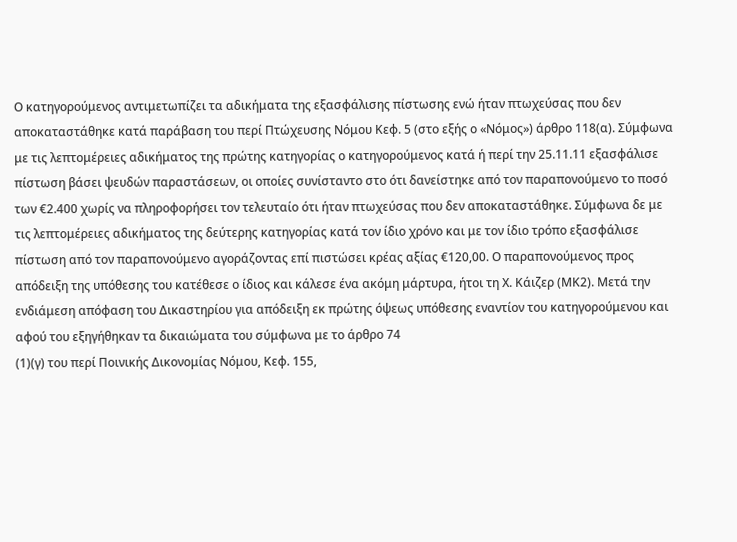Ο κατηγορούμενος αντιμετωπίζει τα αδικήματα της εξασφάλισης πίστωσης ενώ ήταν πτωχεύσας που δεν αποκαταστάθηκε κατά παράβαση του περί Πτώχευσης Νόμου Κεφ. 5 (στο εξής ο «Νόμος») άρθρο 118(α). Σύμφωνα με τις λεπτομέρειες αδικήματος της πρώτης κατηγορίας ο κατηγορούμενος κατά ή περί την 25.11.11 εξασφάλισε πίστωση βάσει ψευδών παραστάσεων, οι οποίες συνίσταντο στο ότι δανείστηκε από τον παραπονούμενο το ποσό των €2.400 χωρίς να πληροφορήσει τον τελευταίο ότι ήταν πτωχεύσας που δεν αποκαταστάθηκε. Σύμφωνα δε με τις λεπτομέρειες αδικήματος της δεύτερης κατηγορίας κατά τον ίδιο χρόνο και με τον ίδιο τρόπο εξασφάλισε πίστωση από τον παραπονούμενο αγοράζοντας επί πιστώσει κρέας αξίας €120,00. Ο παραπονούμενος προς απόδειξη της υπόθεσης του κατέθεσε ο ίδιος και κάλεσε ένα ακόμη μάρτυρα, ήτοι τη Χ. Κάιζερ (ΜΚ2). Μετά την ενδιάμεση απόφαση του Δικαστηρίου για απόδειξη εκ πρώτης όψεως υπόθεσης εναντίον του κατηγορούμενου και αφού του εξηγήθηκαν τα δικαιώματα του σύμφωνα με το άρθρο 74
(1)(γ) του περί Ποινικής Δικονομίας Νόμου, Κεφ. 155,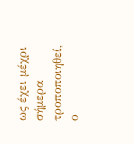ως έχει μέχρι σήμερα τροποποιηθεί, ο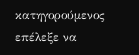κατηγορούμενος επέλεξε να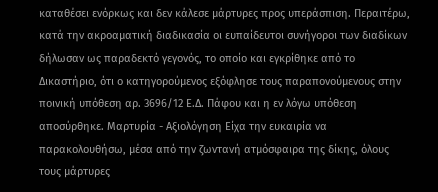καταθέσει ενόρκως και δεν κάλεσε μάρτυρες προς υπεράσπιση. Περαιτέρω, κατά την ακροαματική διαδικασία οι ευπαίδευτοι συνήγοροι των διαδίκων δήλωσαν ως παραδεκτό γεγονός, το οποίο και εγκρίθηκε από το Δικαστήριο, ότι ο κατηγορούμενος εξόφλησε τους παραπονούμενους στην ποινική υπόθεση αρ. 3696/12 Ε.Δ. Πάφου και η εν λόγω υπόθεση αποσύρθηκε. Μαρτυρία - Αξιολόγηση Είχα την ευκαιρία να παρακολουθήσω, μέσα από την ζωντανή ατμόσφαιρα της δίκης, όλους τους μάρτυρες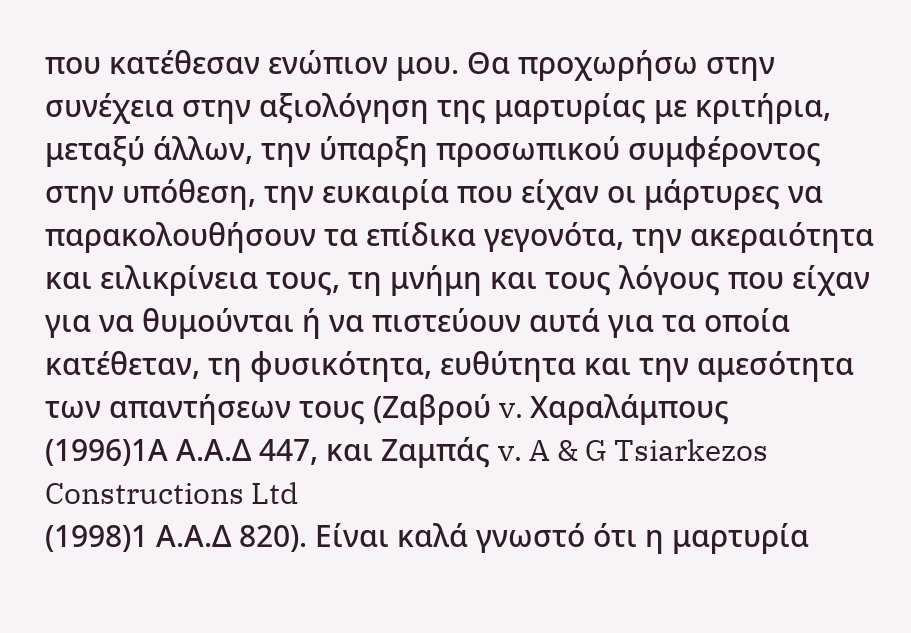που κατέθεσαν ενώπιον μου. Θα προχωρήσω στην συνέχεια στην αξιολόγηση της μαρτυρίας με κριτήρια, μεταξύ άλλων, την ύπαρξη προσωπικού συμφέροντος στην υπόθεση, την ευκαιρία που είχαν οι μάρτυρες να παρακολουθήσουν τα επίδικα γεγονότα, την ακεραιότητα και ειλικρίνεια τους, τη μνήμη και τους λόγους που είχαν για να θυμούνται ή να πιστεύουν αυτά για τα οποία κατέθεταν, τη φυσικότητα, ευθύτητα και την αμεσότητα των απαντήσεων τους (Ζαβρού v. Χαραλάμπους
(1996)1Α Α.Α.Δ 447, και Ζαμπάς v. A & G Tsiarkezos Constructions Ltd
(1998)1 Α.Α.Δ 820). Είναι καλά γνωστό ότι η μαρτυρία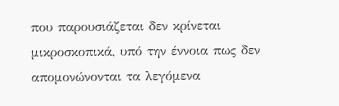που παρουσιάζεται δεν κρίνεται μικροσκοπικά, υπό την έννοια πως δεν απομονώνονται τα λεγόμενα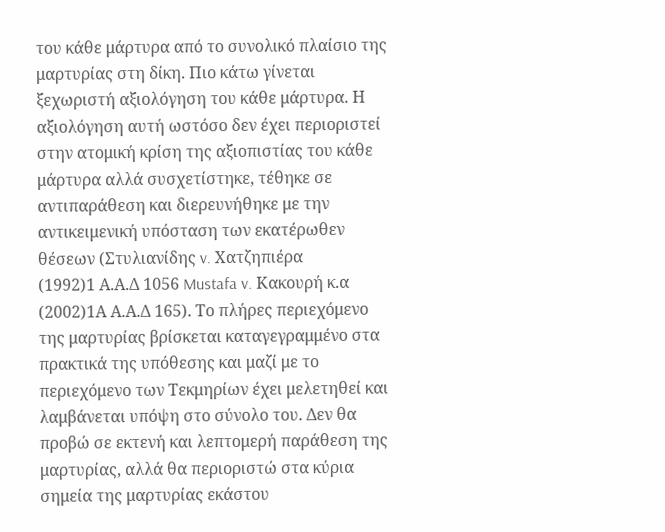του κάθε μάρτυρα από το συνολικό πλαίσιο της μαρτυρίας στη δίκη. Πιο κάτω γίνεται ξεχωριστή αξιολόγηση του κάθε μάρτυρα. Η αξιολόγηση αυτή ωστόσο δεν έχει περιοριστεί στην ατομική κρίση της αξιοπιστίας του κάθε μάρτυρα αλλά συσχετίστηκε, τέθηκε σε αντιπαράθεση και διερευνήθηκε με την αντικειμενική υπόσταση των εκατέρωθεν θέσεων (Στυλιανίδης v. Χατζηπιέρα
(1992)1 Α.Α.Δ 1056 Mustafa v. Κακουρή κ.α
(2002)1Α Α.Α.Δ 165). Το πλήρες περιεχόμενο της μαρτυρίας βρίσκεται καταγεγραμμένο στα πρακτικά της υπόθεσης και μαζί με το περιεχόμενο των Τεκμηρίων έχει μελετηθεί και λαμβάνεται υπόψη στο σύνολο του. Δεν θα προβώ σε εκτενή και λεπτομερή παράθεση της μαρτυρίας, αλλά θα περιοριστώ στα κύρια σημεία της μαρτυρίας εκάστου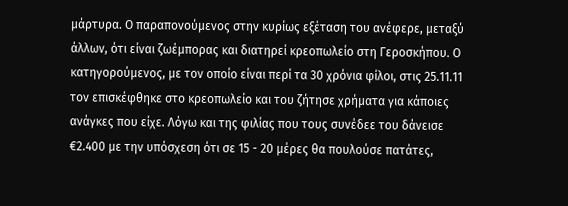μάρτυρα. Ο παραπονούμενος στην κυρίως εξέταση του ανέφερε, μεταξύ άλλων, ότι είναι ζωέμπορας και διατηρεί κρεοπωλείο στη Γεροσκήπου. Ο κατηγορούμενος, με τον οποίο είναι περί τα 30 χρόνια φίλοι, στις 25.11.11 τον επισκέφθηκε στο κρεοπωλείο και του ζήτησε χρήματα για κάποιες ανάγκες που είχε. Λόγω και της φιλίας που τους συνέδεε του δάνεισε €2.400 με την υπόσχεση ότι σε 15 - 20 μέρες θα πουλούσε πατάτες,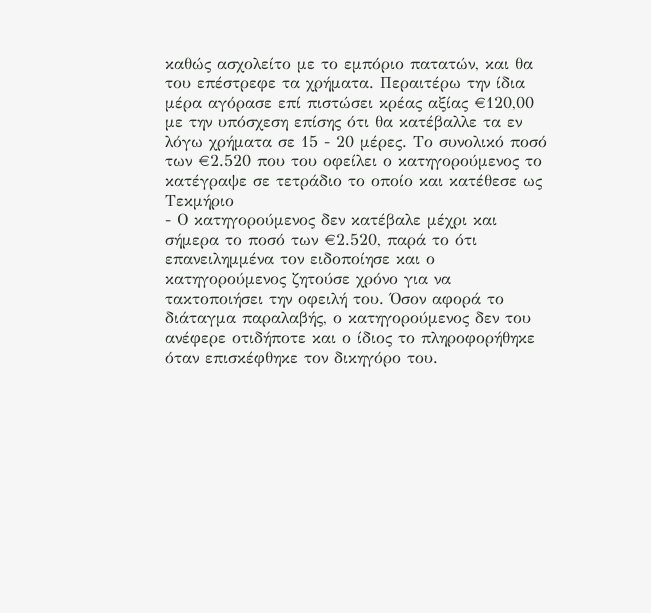καθώς ασχολείτο με το εμπόριο πατατών, και θα του επέστρεφε τα χρήματα. Περαιτέρω την ίδια μέρα αγόρασε επί πιστώσει κρέας αξίας €120,00 με την υπόσχεση επίσης ότι θα κατέβαλλε τα εν λόγω χρήματα σε 15 - 20 μέρες. Το συνολικό ποσό των €2.520 που του οφείλει ο κατηγορούμενος το κατέγραψε σε τετράδιο το οποίο και κατέθεσε ως Τεκμήριο
- Ο κατηγορούμενος δεν κατέβαλε μέχρι και σήμερα το ποσό των €2.520, παρά το ότι επανειλημμένα τον ειδοποίησε και ο κατηγορούμενος ζητούσε χρόνο για να τακτοποιήσει την οφειλή του. Όσον αφορά το διάταγμα παραλαβής, ο κατηγορούμενος δεν του ανέφερε οτιδήποτε και ο ίδιος το πληροφορήθηκε όταν επισκέφθηκε τον δικηγόρο του.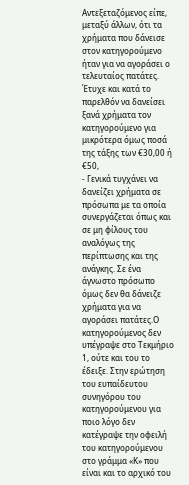Αντεξεταζόμενος είπε, μεταξύ άλλων, ότι τα χρήματα που δάνεισε στον κατηγορούμενο ήταν για να αγοράσει ο τελευταίος πατάτες. Έτυχε και κατά το παρελθόν να δανείσει ξανά χρήματα τον κατηγορούμενο για μικρότερα όμως ποσά της τάξης των €30,00 ή €50,
- Γενικά τυγχάνει να δανείζει χρήματα σε πρόσωπα με τα οποία συνεργάζεται όπως και σε μη φίλους του αναλόγως της περίπτωσης και της ανάγκης. Σε ένα άγνωστο πρόσωπο όμως δεν θα δάνειζε χρήματα για να αγοράσει πατάτες.Ο κατηγορούμενος δεν υπέγραψε στο Τεκμήριο 1, ούτε και του το έδειξε. Στην ερώτηση του ευπαίδευτου συνηγόρου του κατηγορούμενου για ποιο λόγο δεν κατέγραψε την οφειλή του κατηγορούμενου στο γράμμα «Κ» που είναι και το αρχικό του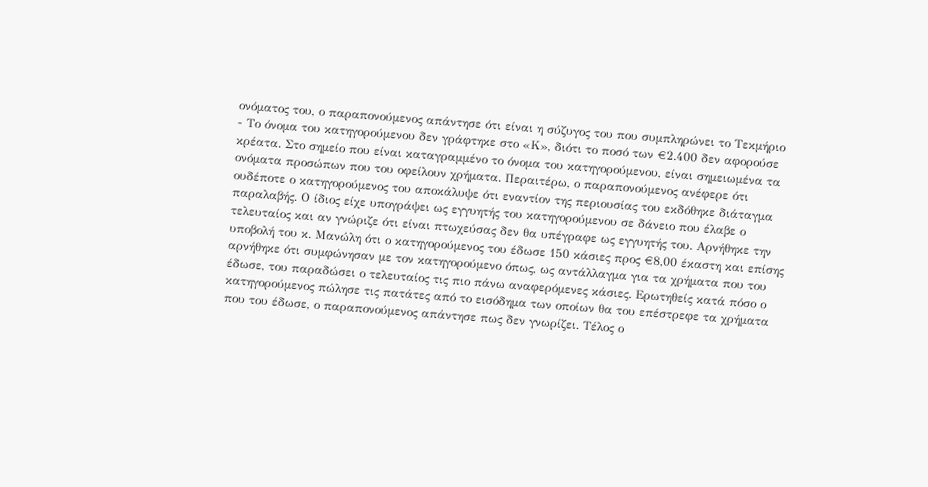ονόματος του, ο παραπονούμενος απάντησε ότι είναι η σύζυγος του που συμπληρώνει το Τεκμήριο
- Το όνομα του κατηγορούμενου δεν γράφτηκε στο «Κ», διότι το ποσό των €2.400 δεν αφορούσε κρέατα. Στο σημείο που είναι καταγραμμένο το όνομα του κατηγορούμενου, είναι σημειωμένα τα ονόματα προσώπων που του οφείλουν χρήματα. Περαιτέρω, ο παραπονούμενος ανέφερε ότι ουδέποτε ο κατηγορούμενος του αποκάλυψε ότι εναντίον της περιουσίας του εκδόθηκε διάταγμα παραλαβής. Ο ίδιος είχε υπογράψει ως εγγυητής του κατηγορούμενου σε δάνειο που έλαβε ο τελευταίος και αν γνώριζε ότι είναι πτωχεύσας δεν θα υπέγραφε ως εγγυητής του. Αρνήθηκε την υποβολή του κ. Μανώλη ότι ο κατηγορούμενος του έδωσε 150 κάσιες προς €8,00 έκαστη και επίσης αρνήθηκε ότι συμφώνησαν με τον κατηγορούμενο όπως, ως αντάλλαγμα για τα χρήματα που του έδωσε, του παραδώσει ο τελευταίος τις πιο πάνω αναφερόμενες κάσιες. Ερωτηθείς κατά πόσο ο κατηγορούμενος πώλησε τις πατάτες από το εισόδημα των οποίων θα του επέστρεφε τα χρήματα που του έδωσε, ο παραπονούμενος απάντησε πως δεν γνωρίζει. Τέλος ο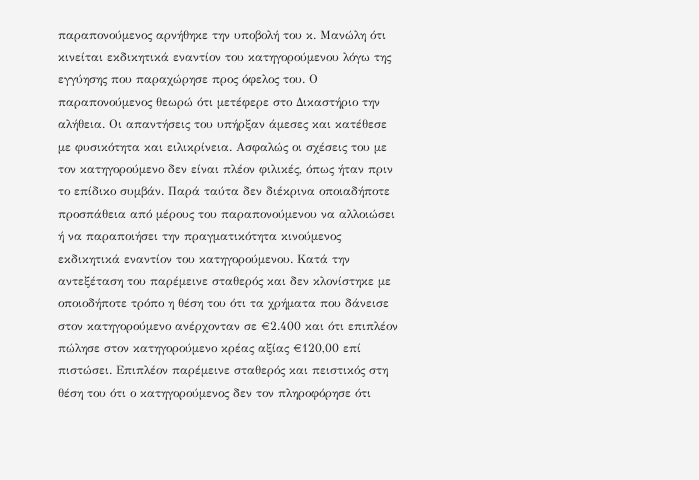παραπονούμενος αρνήθηκε την υποβολή του κ. Μανώλη ότι κινείται εκδικητικά εναντίον του κατηγορούμενου λόγω της εγγύησης που παραχώρησε προς όφελος του. Ο παραπονούμενος θεωρώ ότι μετέφερε στο Δικαστήριο την αλήθεια. Οι απαντήσεις του υπήρξαν άμεσες και κατέθεσε με φυσικότητα και ειλικρίνεια. Ασφαλώς οι σχέσεις του με τον κατηγορούμενο δεν είναι πλέον φιλικές, όπως ήταν πριν το επίδικο συμβάν. Παρά ταύτα δεν διέκρινα οποιαδήποτε προσπάθεια από μέρους του παραπονούμενου να αλλοιώσει ή να παραποιήσει την πραγματικότητα κινούμενος εκδικητικά εναντίον του κατηγορούμενου. Κατά την αντεξέταση του παρέμεινε σταθερός και δεν κλονίστηκε με οποιοδήποτε τρόπο η θέση του ότι τα χρήματα που δάνεισε στον κατηγορούμενο ανέρχονταν σε €2.400 και ότι επιπλέον πώλησε στον κατηγορούμενο κρέας αξίας €120,00 επί πιστώσει. Επιπλέον παρέμεινε σταθερός και πειστικός στη θέση του ότι ο κατηγορούμενος δεν τον πληροφόρησε ότι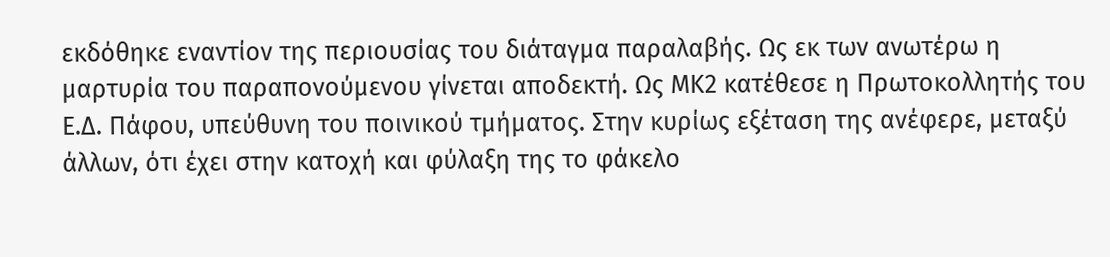εκδόθηκε εναντίον της περιουσίας του διάταγμα παραλαβής. Ως εκ των ανωτέρω η μαρτυρία του παραπονούμενου γίνεται αποδεκτή. Ως ΜΚ2 κατέθεσε η Πρωτοκολλητής του Ε.Δ. Πάφου, υπεύθυνη του ποινικού τμήματος. Στην κυρίως εξέταση της ανέφερε, μεταξύ άλλων, ότι έχει στην κατοχή και φύλαξη της το φάκελο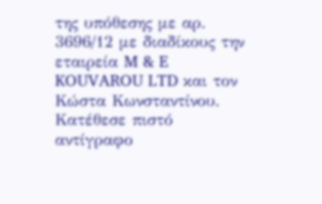της υπόθεσης με αρ. 3696/12 με διαδίκους την εταιρεία M & E KOUVAROU LTD και τον Κώστα Κωνσταντίνου. Κατέθεσε πιστό αντίγραφο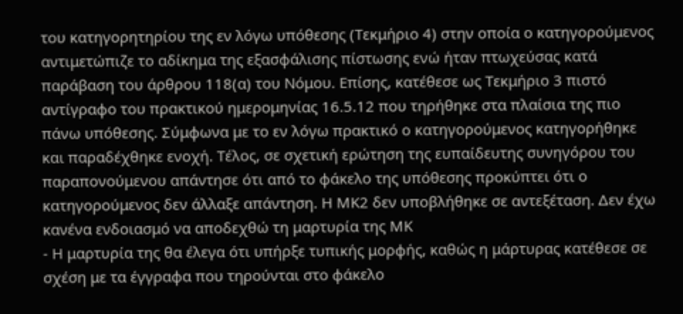του κατηγορητηρίου της εν λόγω υπόθεσης (Τεκμήριο 4) στην οποία ο κατηγορούμενος αντιμετώπιζε το αδίκημα της εξασφάλισης πίστωσης ενώ ήταν πτωχεύσας κατά παράβαση του άρθρου 118(α) του Νόμου. Επίσης, κατέθεσε ως Τεκμήριο 3 πιστό αντίγραφο του πρακτικού ημερομηνίας 16.5.12 που τηρήθηκε στα πλαίσια της πιο πάνω υπόθεσης. Σύμφωνα με το εν λόγω πρακτικό ο κατηγορούμενος κατηγορήθηκε και παραδέχθηκε ενοχή. Τέλος, σε σχετική ερώτηση της ευπαίδευτης συνηγόρου του παραπονούμενου απάντησε ότι από το φάκελο της υπόθεσης προκύπτει ότι ο κατηγορούμενος δεν άλλαξε απάντηση. Η ΜΚ2 δεν υποβλήθηκε σε αντεξέταση. Δεν έχω κανένα ενδοιασμό να αποδεχθώ τη μαρτυρία της ΜΚ
- Η μαρτυρία της θα έλεγα ότι υπήρξε τυπικής μορφής, καθώς η μάρτυρας κατέθεσε σε σχέση με τα έγγραφα που τηρούνται στο φάκελο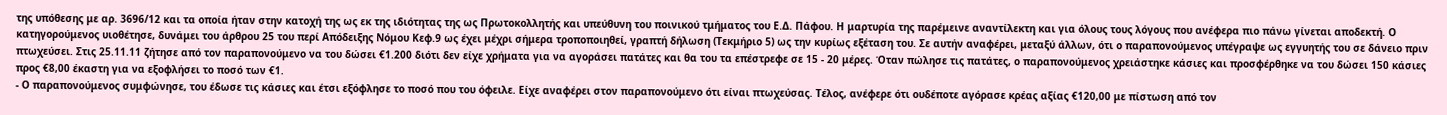της υπόθεσης με αρ. 3696/12 και τα οποία ήταν στην κατοχή της ως εκ της ιδιότητας της ως Πρωτοκολλητής και υπεύθυνη του ποινικού τμήματος του Ε.Δ. Πάφου. Η μαρτυρία της παρέμεινε αναντίλεκτη και για όλους τους λόγους που ανέφερα πιο πάνω γίνεται αποδεκτή. Ο κατηγορούμενος υιοθέτησε, δυνάμει του άρθρου 25 του περί Απόδειξης Νόμου Κεφ.9 ως έχει μέχρι σήμερα τροποποιηθεί, γραπτή δήλωση (Τεκμήριο 5) ως την κυρίως εξέταση του. Σε αυτήν αναφέρει, μεταξύ άλλων, ότι ο παραπονούμενος υπέγραψε ως εγγυητής του σε δάνειο πριν πτωχεύσει. Στις 25.11.11 ζήτησε από τον παραπονούμενο να του δώσει €1.200 διότι δεν είχε χρήματα για να αγοράσει πατάτες και θα του τα επέστρεφε σε 15 - 20 μέρες. Όταν πώλησε τις πατάτες, ο παραπονούμενος χρειάστηκε κάσιες και προσφέρθηκε να του δώσει 150 κάσιες προς €8,00 έκαστη για να εξοφλήσει το ποσό των €1.
- Ο παραπονούμενος συμφώνησε, του έδωσε τις κάσιες και έτσι εξόφλησε το ποσό που του όφειλε. Είχε αναφέρει στον παραπονούμενο ότι είναι πτωχεύσας. Τέλος, ανέφερε ότι ουδέποτε αγόρασε κρέας αξίας €120,00 με πίστωση από τον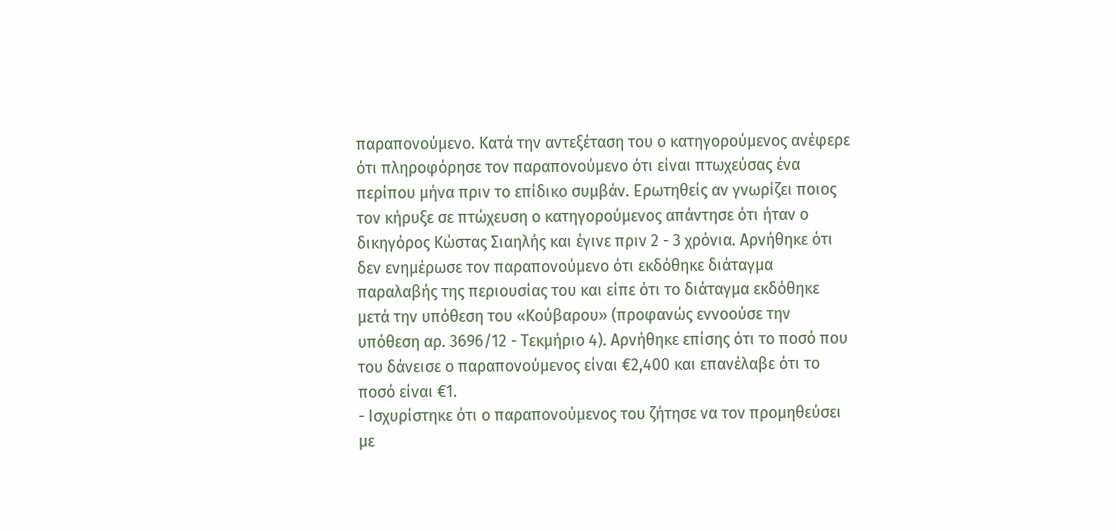παραπονούμενο. Κατά την αντεξέταση του ο κατηγορούμενος ανέφερε ότι πληροφόρησε τον παραπονούμενο ότι είναι πτωχεύσας ένα περίπου μήνα πριν το επίδικο συμβάν. Ερωτηθείς αν γνωρίζει ποιος τον κήρυξε σε πτώχευση ο κατηγορούμενος απάντησε ότι ήταν ο δικηγόρος Κώστας Σιαηλής και έγινε πριν 2 - 3 χρόνια. Αρνήθηκε ότι δεν ενημέρωσε τον παραπονούμενο ότι εκδόθηκε διάταγμα παραλαβής της περιουσίας του και είπε ότι το διάταγμα εκδόθηκε μετά την υπόθεση του «Κούβαρου» (προφανώς εννοούσε την υπόθεση αρ. 3696/12 - Τεκμήριο 4). Αρνήθηκε επίσης ότι το ποσό που του δάνεισε ο παραπονούμενος είναι €2,400 και επανέλαβε ότι το ποσό είναι €1.
- Ισχυρίστηκε ότι ο παραπονούμενος του ζήτησε να τον προμηθεύσει με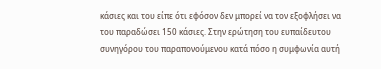κάσιες και του είπε ότι εφόσον δεν μπορεί να τον εξοφλήσει να του παραδώσει 150 κάσιες. Στην ερώτηση του ευπαίδευτου συνηγόρου του παραπονούμενου κατά πόσο η συμφωνία αυτή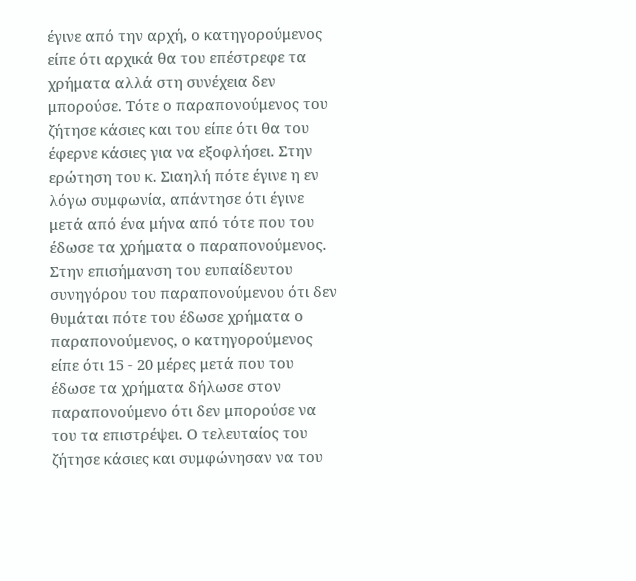έγινε από την αρχή, ο κατηγορούμενος είπε ότι αρχικά θα του επέστρεφε τα χρήματα αλλά στη συνέχεια δεν μπορούσε. Τότε ο παραπονούμενος του ζήτησε κάσιες και του είπε ότι θα του έφερνε κάσιες για να εξοφλήσει. Στην ερώτηση του κ. Σιαηλή πότε έγινε η εν λόγω συμφωνία, απάντησε ότι έγινε μετά από ένα μήνα από τότε που του έδωσε τα χρήματα ο παραπονούμενος. Στην επισήμανση του ευπαίδευτου συνηγόρου του παραπονούμενου ότι δεν θυμάται πότε του έδωσε χρήματα ο παραπονούμενος, ο κατηγορούμενος είπε ότι 15 - 20 μέρες μετά που του έδωσε τα χρήματα δήλωσε στον παραπονούμενο ότι δεν μπορούσε να του τα επιστρέψει. Ο τελευταίος του ζήτησε κάσιες και συμφώνησαν να του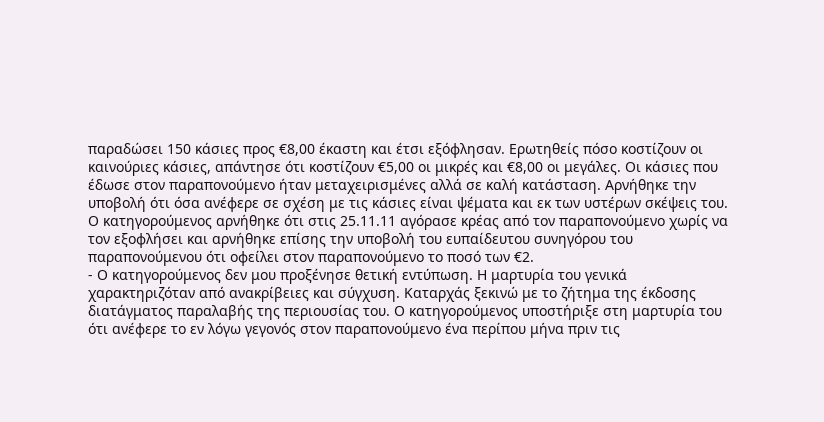παραδώσει 150 κάσιες προς €8,00 έκαστη και έτσι εξόφλησαν. Ερωτηθείς πόσο κοστίζουν οι καινούριες κάσιες, απάντησε ότι κοστίζουν €5,00 οι μικρές και €8,00 οι μεγάλες. Οι κάσιες που έδωσε στον παραπονούμενο ήταν μεταχειρισμένες αλλά σε καλή κατάσταση. Αρνήθηκε την υποβολή ότι όσα ανέφερε σε σχέση με τις κάσιες είναι ψέματα και εκ των υστέρων σκέψεις του. Ο κατηγορούμενος αρνήθηκε ότι στις 25.11.11 αγόρασε κρέας από τον παραπονούμενο χωρίς να τον εξοφλήσει και αρνήθηκε επίσης την υποβολή του ευπαίδευτου συνηγόρου του παραπονούμενου ότι οφείλει στον παραπονούμενο το ποσό των €2.
- Ο κατηγορούμενος δεν μου προξένησε θετική εντύπωση. Η μαρτυρία του γενικά χαρακτηριζόταν από ανακρίβειες και σύγχυση. Καταρχάς ξεκινώ με το ζήτημα της έκδοσης διατάγματος παραλαβής της περιουσίας του. Ο κατηγορούμενος υποστήριξε στη μαρτυρία του ότι ανέφερε το εν λόγω γεγονός στον παραπονούμενο ένα περίπου μήνα πριν τις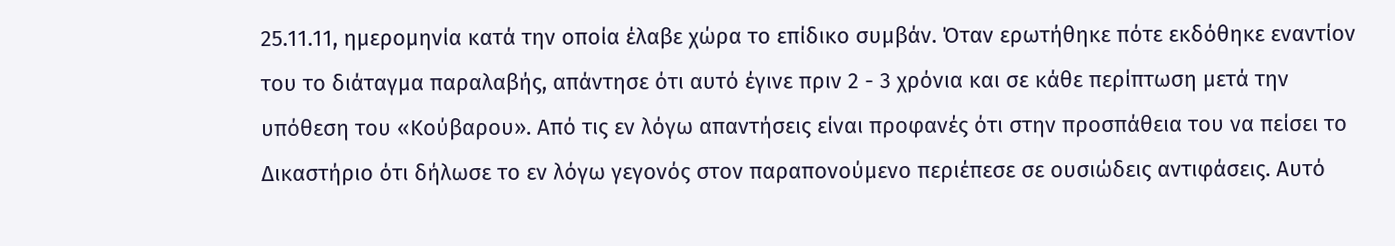25.11.11, ημερομηνία κατά την οποία έλαβε χώρα το επίδικο συμβάν. Όταν ερωτήθηκε πότε εκδόθηκε εναντίον του το διάταγμα παραλαβής, απάντησε ότι αυτό έγινε πριν 2 - 3 χρόνια και σε κάθε περίπτωση μετά την υπόθεση του «Κούβαρου». Από τις εν λόγω απαντήσεις είναι προφανές ότι στην προσπάθεια του να πείσει το Δικαστήριο ότι δήλωσε το εν λόγω γεγονός στον παραπονούμενο περιέπεσε σε ουσιώδεις αντιφάσεις. Αυτό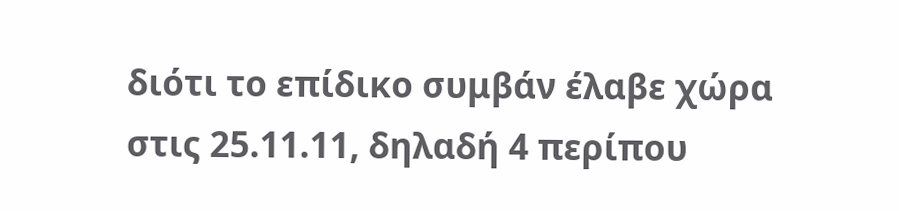διότι το επίδικο συμβάν έλαβε χώρα στις 25.11.11, δηλαδή 4 περίπου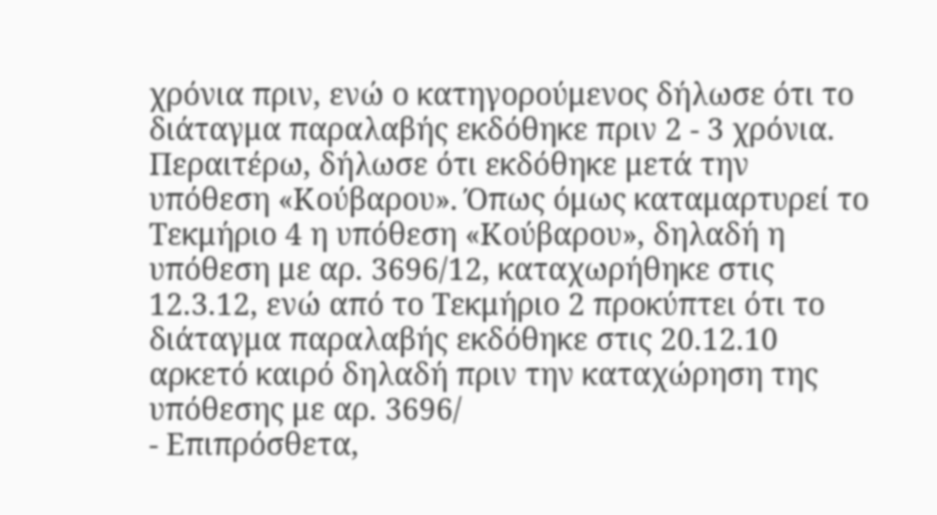χρόνια πριν, ενώ ο κατηγορούμενος δήλωσε ότι το διάταγμα παραλαβής εκδόθηκε πριν 2 - 3 χρόνια. Περαιτέρω, δήλωσε ότι εκδόθηκε μετά την υπόθεση «Κούβαρου». Όπως όμως καταμαρτυρεί το Τεκμήριο 4 η υπόθεση «Κούβαρου», δηλαδή η υπόθεση με αρ. 3696/12, καταχωρήθηκε στις 12.3.12, ενώ από το Τεκμήριο 2 προκύπτει ότι το διάταγμα παραλαβής εκδόθηκε στις 20.12.10 αρκετό καιρό δηλαδή πριν την καταχώρηση της υπόθεσης με αρ. 3696/
- Επιπρόσθετα,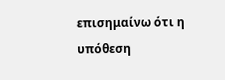επισημαίνω ότι η υπόθεση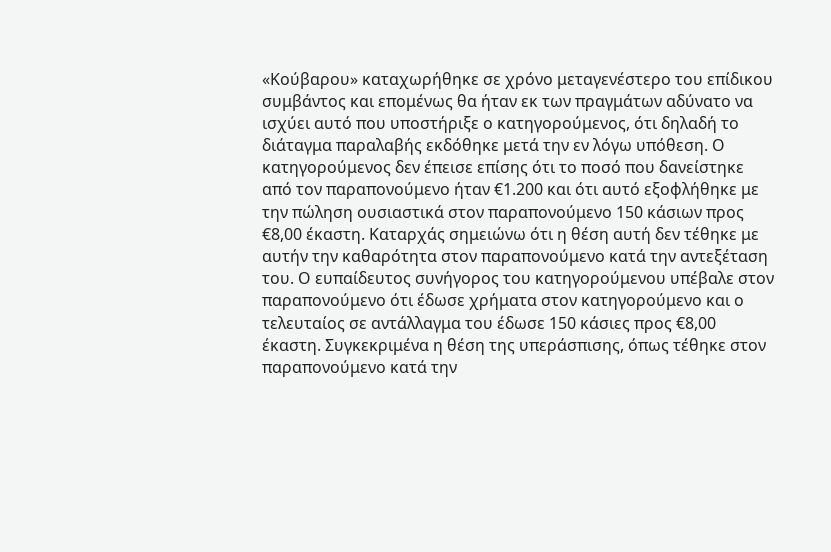«Κούβαρου» καταχωρήθηκε σε χρόνο μεταγενέστερο του επίδικου συμβάντος και επομένως θα ήταν εκ των πραγμάτων αδύνατο να ισχύει αυτό που υποστήριξε ο κατηγορούμενος, ότι δηλαδή το διάταγμα παραλαβής εκδόθηκε μετά την εν λόγω υπόθεση. Ο κατηγορούμενος δεν έπεισε επίσης ότι το ποσό που δανείστηκε από τον παραπονούμενο ήταν €1.200 και ότι αυτό εξοφλήθηκε με την πώληση ουσιαστικά στον παραπονούμενο 150 κάσιων προς €8,00 έκαστη. Καταρχάς σημειώνω ότι η θέση αυτή δεν τέθηκε με αυτήν την καθαρότητα στον παραπονούμενο κατά την αντεξέταση του. Ο ευπαίδευτος συνήγορος του κατηγορούμενου υπέβαλε στον παραπονούμενο ότι έδωσε χρήματα στον κατηγορούμενο και ο τελευταίος σε αντάλλαγμα του έδωσε 150 κάσιες προς €8,00 έκαστη. Συγκεκριμένα η θέση της υπεράσπισης, όπως τέθηκε στον παραπονούμενο κατά την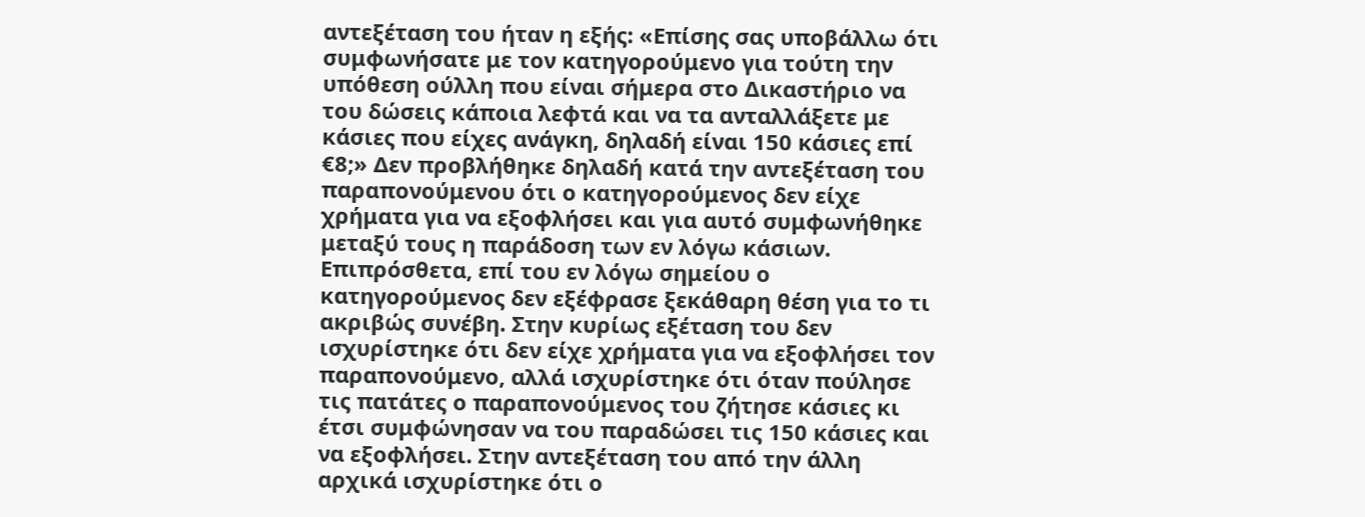αντεξέταση του ήταν η εξής: «Επίσης σας υποβάλλω ότι συμφωνήσατε με τον κατηγορούμενο για τούτη την υπόθεση ούλλη που είναι σήμερα στο Δικαστήριο να του δώσεις κάποια λεφτά και να τα ανταλλάξετε με κάσιες που είχες ανάγκη, δηλαδή είναι 150 κάσιες επί €8;» Δεν προβλήθηκε δηλαδή κατά την αντεξέταση του παραπονούμενου ότι ο κατηγορούμενος δεν είχε χρήματα για να εξοφλήσει και για αυτό συμφωνήθηκε μεταξύ τους η παράδοση των εν λόγω κάσιων. Επιπρόσθετα, επί του εν λόγω σημείου ο κατηγορούμενος δεν εξέφρασε ξεκάθαρη θέση για το τι ακριβώς συνέβη. Στην κυρίως εξέταση του δεν ισχυρίστηκε ότι δεν είχε χρήματα για να εξοφλήσει τον παραπονούμενο, αλλά ισχυρίστηκε ότι όταν πούλησε τις πατάτες ο παραπονούμενος του ζήτησε κάσιες κι έτσι συμφώνησαν να του παραδώσει τις 150 κάσιες και να εξοφλήσει. Στην αντεξέταση του από την άλλη αρχικά ισχυρίστηκε ότι ο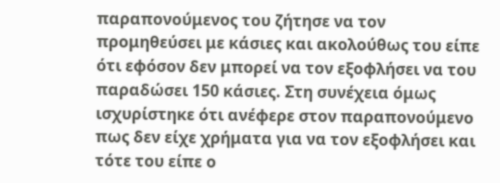παραπονούμενος του ζήτησε να τον προμηθεύσει με κάσιες και ακολούθως του είπε ότι εφόσον δεν μπορεί να τον εξοφλήσει να του παραδώσει 150 κάσιες. Στη συνέχεια όμως ισχυρίστηκε ότι ανέφερε στον παραπονούμενο πως δεν είχε χρήματα για να τον εξοφλήσει και τότε του είπε ο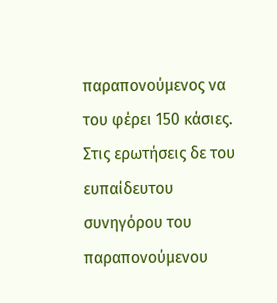παραπονούμενος να του φέρει 150 κάσιες. Στις ερωτήσεις δε του ευπαίδευτου συνηγόρου του παραπονούμενου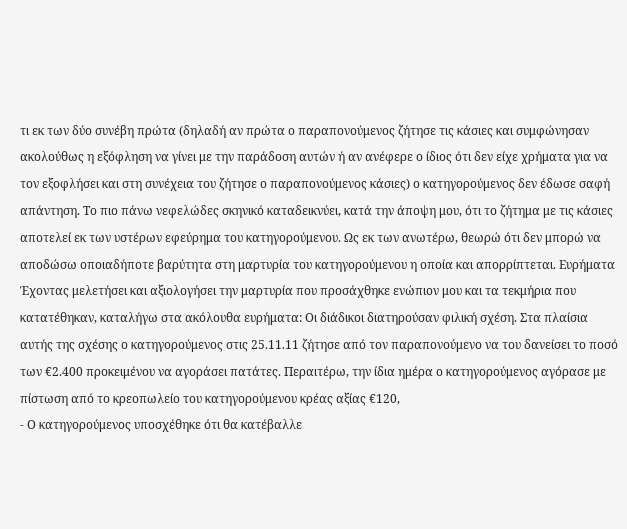τι εκ των δύο συνέβη πρώτα (δηλαδή αν πρώτα ο παραπονούμενος ζήτησε τις κάσιες και συμφώνησαν ακολούθως η εξόφληση να γίνει με την παράδοση αυτών ή αν ανέφερε ο ίδιος ότι δεν είχε χρήματα για να τον εξοφλήσει και στη συνέχεια του ζήτησε ο παραπονούμενος κάσιες) ο κατηγορούμενος δεν έδωσε σαφή απάντηση. Το πιο πάνω νεφελώδες σκηνικό καταδεικνύει, κατά την άποψη μου, ότι το ζήτημα με τις κάσιες αποτελεί εκ των υστέρων εφεύρημα του κατηγορούμενου. Ως εκ των ανωτέρω, θεωρώ ότι δεν μπορώ να αποδώσω οποιαδήποτε βαρύτητα στη μαρτυρία του κατηγορούμενου η οποία και απορρίπτεται. Ευρήματα Έχοντας μελετήσει και αξιολογήσει την μαρτυρία που προσάχθηκε ενώπιον μου και τα τεκμήρια που κατατέθηκαν, καταλήγω στα ακόλουθα ευρήματα: Οι διάδικοι διατηρούσαν φιλική σχέση. Στα πλαίσια αυτής της σχέσης ο κατηγορούμενος στις 25.11.11 ζήτησε από τον παραπονούμενο να του δανείσει το ποσό των €2.400 προκειμένου να αγοράσει πατάτες. Περαιτέρω, την ίδια ημέρα ο κατηγορούμενος αγόρασε με πίστωση από το κρεοπωλείο του κατηγορούμενου κρέας αξίας €120,
- Ο κατηγορούμενος υποσχέθηκε ότι θα κατέβαλλε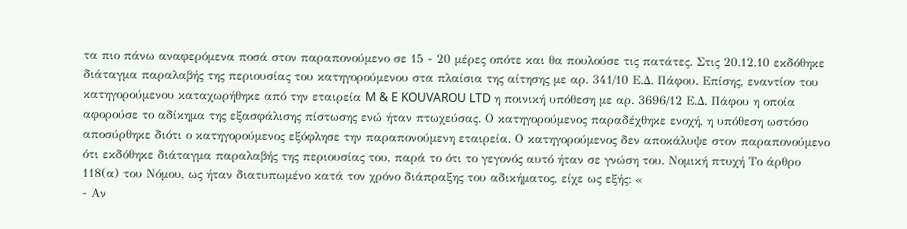τα πιο πάνω αναφερόμενα ποσά στον παραπονούμενο σε 15 - 20 μέρες οπότε και θα πουλούσε τις πατάτες. Στις 20.12.10 εκδόθηκε διάταγμα παραλαβής της περιουσίας του κατηγορούμενου στα πλαίσια της αίτησης με αρ. 341/10 Ε.Δ. Πάφου. Επίσης, εναντίον του κατηγορούμενου καταχωρήθηκε από την εταιρεία M & E KOUVAROU LTD η ποινική υπόθεση με αρ. 3696/12 Ε.Δ. Πάφου η οποία αφορούσε το αδίκημα της εξασφάλισης πίστωσης ενώ ήταν πτωχεύσας. Ο κατηγορούμενος παραδέχθηκε ενοχή, η υπόθεση ωστόσο αποσύρθηκε διότι ο κατηγορούμενος εξόφλησε την παραπονούμενη εταιρεία. Ο κατηγορούμενος δεν αποκάλυψε στον παραπονούμενο ότι εκδόθηκε διάταγμα παραλαβής της περιουσίας του, παρά το ότι το γεγονός αυτό ήταν σε γνώση του. Νομική πτυχή Το άρθρο 118(α) του Νόμου, ως ήταν διατυπωμένο κατά τον χρόνο διάπραξης του αδικήματος, είχε ως εξής: «
- Αν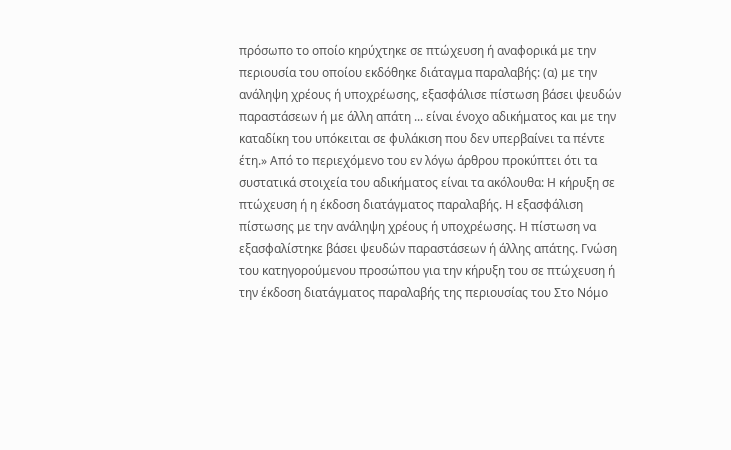πρόσωπο το οποίο κηρύχτηκε σε πτώχευση ή αναφορικά με την περιουσία του οποίου εκδόθηκε διάταγμα παραλαβής: (α) με την ανάληψη χρέους ή υποχρέωσης, εξασφάλισε πίστωση βάσει ψευδών παραστάσεων ή με άλλη απάτη ... είναι ένοχο αδικήματος και με την καταδίκη του υπόκειται σε φυλάκιση που δεν υπερβαίνει τα πέντε έτη.» Από το περιεχόμενο του εν λόγω άρθρου προκύπτει ότι τα συστατικά στοιχεία του αδικήματος είναι τα ακόλουθα: Η κήρυξη σε πτώχευση ή η έκδοση διατάγματος παραλαβής. Η εξασφάλιση πίστωσης με την ανάληψη χρέους ή υποχρέωσης. Η πίστωση να εξασφαλίστηκε βάσει ψευδών παραστάσεων ή άλλης απάτης. Γνώση του κατηγορούμενου προσώπου για την κήρυξη του σε πτώχευση ή την έκδοση διατάγματος παραλαβής της περιουσίας του Στο Νόμο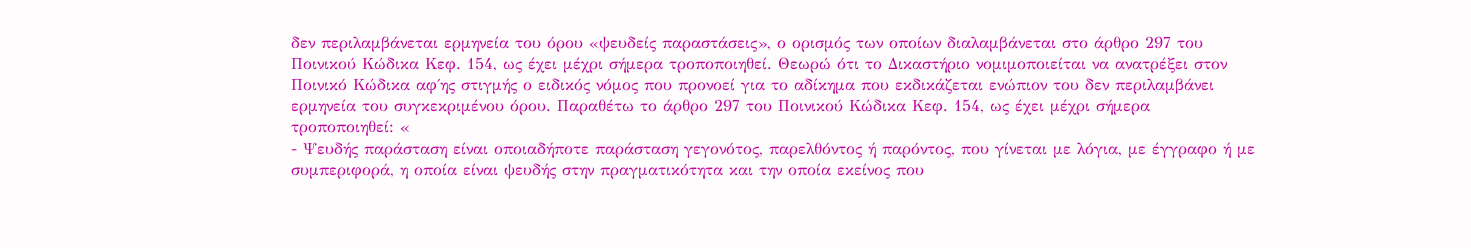δεν περιλαμβάνεται ερμηνεία του όρου «ψευδείς παραστάσεις», ο ορισμός των οποίων διαλαμβάνεται στο άρθρο 297 του Ποινικού Κώδικα Κεφ. 154, ως έχει μέχρι σήμερα τροποποιηθεί. Θεωρώ ότι το Δικαστήριο νομιμοποιείται να ανατρέξει στον Ποινικό Κώδικα αφ΄ης στιγμής ο ειδικός νόμος που προνοεί για το αδίκημα που εκδικάζεται ενώπιον του δεν περιλαμβάνει ερμηνεία του συγκεκριμένου όρου. Παραθέτω το άρθρο 297 του Ποινικού Κώδικα Κεφ. 154, ως έχει μέχρι σήμερα τροποποιηθεί: «
- Ψευδής παράσταση είναι οποιαδήποτε παράσταση γεγονότος, παρελθόντος ή παρόντος, που γίνεται με λόγια, με έγγραφο ή με συμπεριφορά, η οποία είναι ψευδής στην πραγματικότητα και την οποία εκείνος που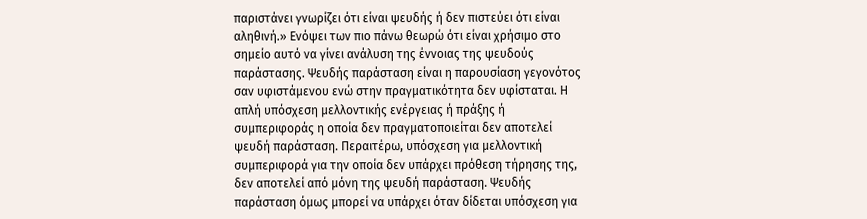παριστάνει γνωρίζει ότι είναι ψευδής ή δεν πιστεύει ότι είναι αληθινή.» Ενόψει των πιο πάνω θεωρώ ότι είναι χρήσιμο στο σημείο αυτό να γίνει ανάλυση της έννοιας της ψευδούς παράστασης. Ψευδής παράσταση είναι η παρουσίαση γεγονότος σαν υφιστάμενου ενώ στην πραγματικότητα δεν υφίσταται. Η απλή υπόσχεση μελλοντικής ενέργειας ή πράξης ή συμπεριφοράς η οποία δεν πραγματοποιείται δεν αποτελεί ψευδή παράσταση. Περαιτέρω, υπόσχεση για μελλοντική συμπεριφορά για την οποία δεν υπάρχει πρόθεση τήρησης της, δεν αποτελεί από μόνη της ψευδή παράσταση. Ψευδής παράσταση όμως μπορεί να υπάρχει όταν δίδεται υπόσχεση για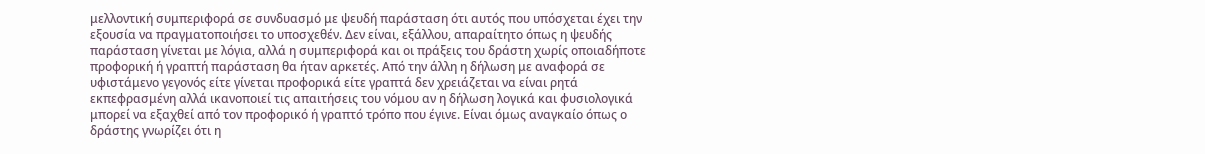μελλοντική συμπεριφορά σε συνδυασμό με ψευδή παράσταση ότι αυτός που υπόσχεται έχει την εξουσία να πραγματοποιήσει το υποσχεθέν. Δεν είναι, εξάλλου, απαραίτητο όπως η ψευδής παράσταση γίνεται με λόγια, αλλά η συμπεριφορά και οι πράξεις του δράστη χωρίς οποιαδήποτε προφορική ή γραπτή παράσταση θα ήταν αρκετές. Από την άλλη η δήλωση με αναφορά σε υφιστάμενο γεγονός είτε γίνεται προφορικά είτε γραπτά δεν χρειάζεται να είναι ρητά εκπεφρασμένη αλλά ικανοποιεί τις απαιτήσεις του νόμου αν η δήλωση λογικά και φυσιολογικά μπορεί να εξαχθεί από τον προφορικό ή γραπτό τρόπο που έγινε. Είναι όμως αναγκαίο όπως ο δράστης γνωρίζει ότι η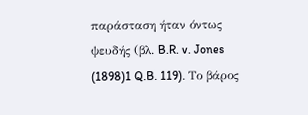παράσταση ήταν όντως ψευδής (βλ. B.R. v. Jones
(1898)1 Q.B. 119). Το βάρος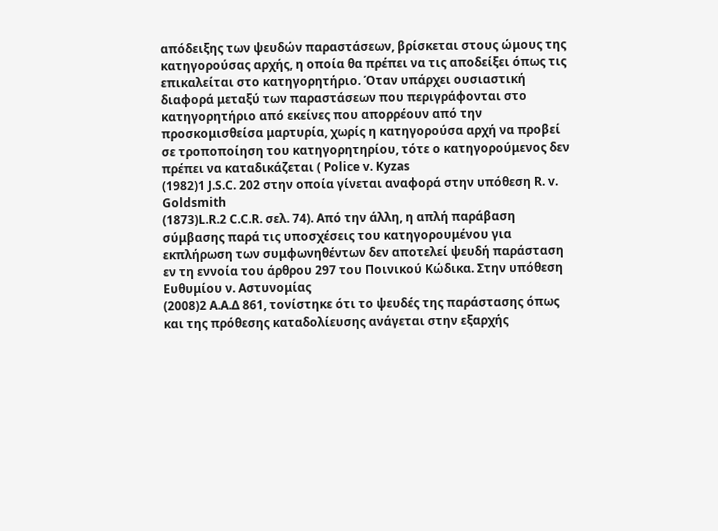απόδειξης των ψευδών παραστάσεων, βρίσκεται στους ώμους της κατηγορούσας αρχής, η οποία θα πρέπει να τις αποδείξει όπως τις επικαλείται στο κατηγορητήριο. Όταν υπάρχει ουσιαστική διαφορά μεταξύ των παραστάσεων που περιγράφονται στο κατηγορητήριο από εκείνες που απορρέουν από την προσκομισθείσα μαρτυρία, χωρίς η κατηγορούσα αρχή να προβεί σε τροποποίηση του κατηγορητηρίου, τότε ο κατηγορούμενος δεν πρέπει να καταδικάζεται ( Police v. Kyzas
(1982)1 J.S.C. 202 στην οποία γίνεται αναφορά στην υπόθεση R. v. Goldsmith
(1873)L.R.2 C.C.R. σελ. 74). Από την άλλη, η απλή παράβαση σύμβασης παρά τις υποσχέσεις του κατηγορουμένου για εκπλήρωση των συμφωνηθέντων δεν αποτελεί ψευδή παράσταση εν τη εννοία του άρθρου 297 του Ποινικού Κώδικα. Στην υπόθεση Ευθυμίου ν. Αστυνομίας
(2008)2 Α.Α.Δ 861, τονίστηκε ότι το ψευδές της παράστασης όπως και της πρόθεσης καταδολίευσης ανάγεται στην εξαρχής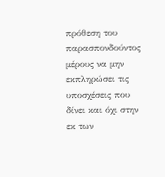πρόθεση του παρασπονδούντος μέρους να μην εκπληρώσει τις υποσχέσεις που δίνει και όχι στην εκ των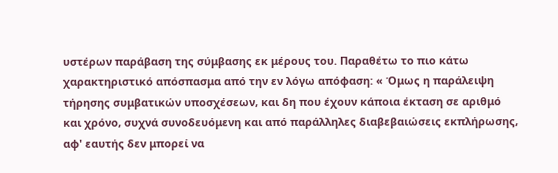υστέρων παράβαση της σύμβασης εκ μέρους του. Παραθέτω το πιο κάτω χαρακτηριστικό απόσπασμα από την εν λόγω απόφαση: « Όμως η παράλειψη τήρησης συμβατικών υποσχέσεων, και δη που έχουν κάποια έκταση σε αριθμό και χρόνο, συχνά συνοδευόμενη και από παράλληλες διαβεβαιώσεις εκπλήρωσης, αφ' εαυτής δεν μπορεί να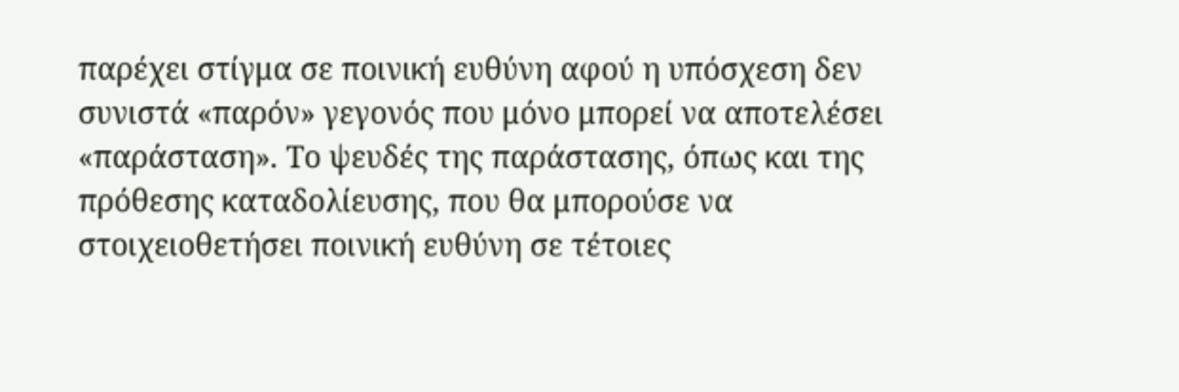παρέχει στίγμα σε ποινική ευθύνη αφού η υπόσχεση δεν συνιστά «παρόν» γεγονός που μόνο μπορεί να αποτελέσει «παράσταση». Το ψευδές της παράστασης, όπως και της πρόθεσης καταδολίευσης, που θα μπορούσε να στοιχειοθετήσει ποινική ευθύνη σε τέτοιες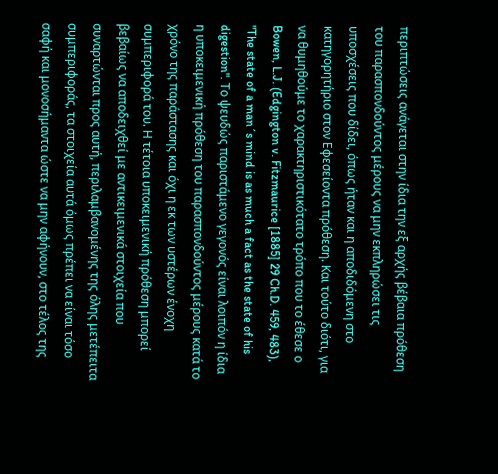περιπτώσεις ανάγεται στην ίδια την εξ αρχής βέβαια πρόθεση του παρασπονδούντος μέρους να μην εκπληρώσει τις υποσχέσεις που δίδει, όπως ήταν και η αποδιδόμενη στο κατηγορητήριο στον Εφεσείοντα πρόθεση. Και τούτο διότι, για να θυμηθούμε το χαρακτηριστικότατο τρόπο που το έθεσε ο Bowen, L.J. (Edgington v. Fitzmaurice [1885] 29 Ch.D. 459, 483), "The state of a man´s mind is as much a fact as the state of his digestion". Το ψευδώς παριστάμενο γεγονός είναι λοιπόν η ίδια η υποκειμενική πρόθεση του παρασπονδούντος μέρους κατά το χρόνο της παράστασης και όχι η εκ των υστέρων ένοχη συμπεριφορά του. Η τέτοια υποκειμενική πρόθεση μπορεί βεβαίως να αποδειχθεί με αντικειμενικά στοιχεία που συναρτώνται προς αυτή, περιλαμβανομένης της όλης μετέπειτα συμπεριφοράς, τα στοιχεία αυτά όμως πρέπει να είναι τόσο σαφή και μονοσήμαντα ώστε να μην αφήνουν, στο τέλος της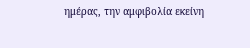ημέρας, την αμφιβολία εκείνη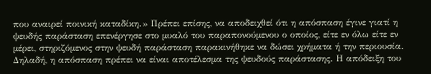που αναιρεί ποινική καταδίκη.» Πρέπει επίσης, να αποδειχθεί ότι η απόσπαση έγινε γιατί η ψευδής παράσταση επενέργησε στο μυαλό του παραπονούμενου ο οποίος, είτε εν όλω είτε εν μέρει, στηριζόμενος στην ψευδή παράσταση παρακινήθηκε να δώσει χρήματα ή την περιουσία. Δηλαδή, η απόσπαση πρέπει να είναι αποτέλεσμα της ψευδούς παράστασης. Η απόδειξη του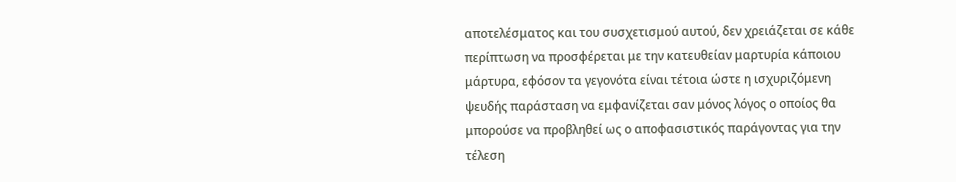αποτελέσματος και του συσχετισμού αυτού, δεν χρειάζεται σε κάθε περίπτωση να προσφέρεται με την κατευθείαν μαρτυρία κάποιου μάρτυρα, εφόσον τα γεγονότα είναι τέτοια ώστε η ισχυριζόμενη ψευδής παράσταση να εμφανίζεται σαν μόνος λόγος ο οποίος θα μπορούσε να προβληθεί ως ο αποφασιστικός παράγοντας για την τέλεση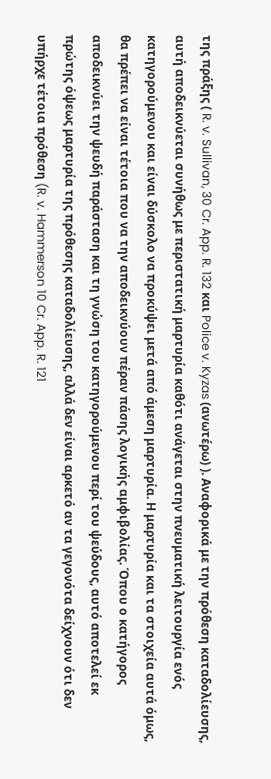της πράξης ( R. v. Sullivan, 30 Cr. App. R. 132 και Police v. Kyzas (ανωτέρω) ). Αναφορικά με την πρόθεση καταδολίευσης, αυτή αποδεικνύεται συνήθως με περιστατική μαρτυρία καθότι ανάγεται στην πνευματική λειτουργία ενός κατηγορούμενου και είναι δύσκολο να προκύψει μετά από άμεση μαρτυρία. Η μαρτυρία και τα στοιχεία αυτά όμως, θα πρέπει να είναι τέτοια που να την αποδεικνύουν πέραν πάσης λογικής αμφιβολίας. Όπου ο κατήγορος αποδεικνύει την ψευδή παράσταση και τη γνώση του κατηγορούμενου περί του ψεύδους, αυτό αποτελεί εκ πρώτης όψεως μαρτυρία της πρόθεσης καταδολίευσης, αλλά δεν είναι αρκετό αν τα γεγονότα δείχνουν ότι δεν υπήρχε τέτοια πρόθεση (R. v. Hammerson 10 Cr. App. R. 121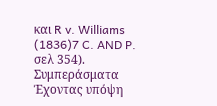και R v. Williams
(1836)7 C. AND P. σελ 354). Συμπεράσματα Έχοντας υπόψη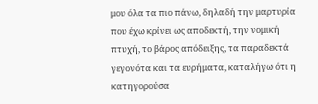μου όλα τα πιο πάνω, δηλαδή την μαρτυρία που έχω κρίνει ως αποδεκτή, την νομική πτυχή, το βάρος απόδειξης, τα παραδεκτά γεγονότα και τα ευρήματα, καταλήγω ότι η κατηγορούσα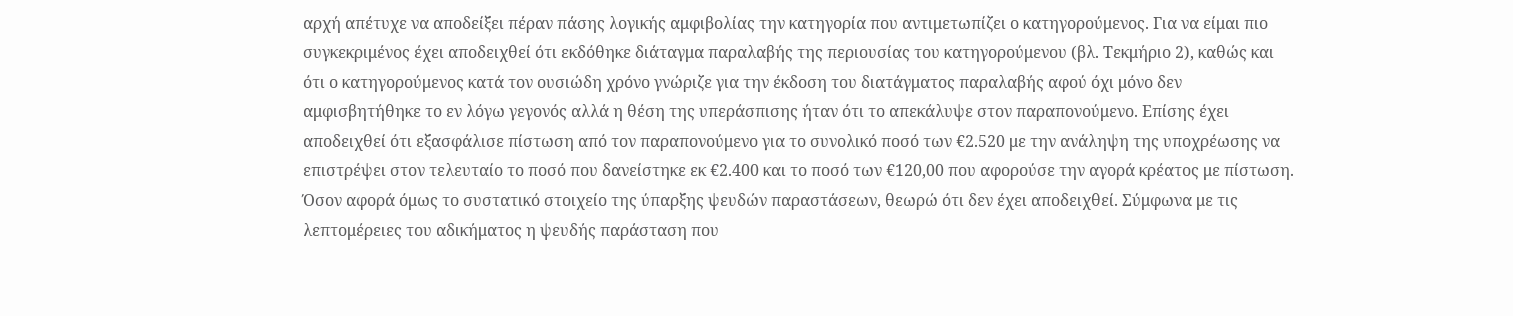αρχή απέτυχε να αποδείξει πέραν πάσης λογικής αμφιβολίας την κατηγορία που αντιμετωπίζει ο κατηγορούμενος. Για να είμαι πιο συγκεκριμένος έχει αποδειχθεί ότι εκδόθηκε διάταγμα παραλαβής της περιουσίας του κατηγορούμενου (βλ. Τεκμήριο 2), καθώς και ότι ο κατηγορούμενος κατά τον ουσιώδη χρόνο γνώριζε για την έκδοση του διατάγματος παραλαβής αφού όχι μόνο δεν αμφισβητήθηκε το εν λόγω γεγονός αλλά η θέση της υπεράσπισης ήταν ότι το απεκάλυψε στον παραπονούμενο. Επίσης έχει αποδειχθεί ότι εξασφάλισε πίστωση από τον παραπονούμενο για το συνολικό ποσό των €2.520 με την ανάληψη της υποχρέωσης να επιστρέψει στον τελευταίο το ποσό που δανείστηκε εκ €2.400 και το ποσό των €120,00 που αφορούσε την αγορά κρέατος με πίστωση. Όσον αφορά όμως το συστατικό στοιχείο της ύπαρξης ψευδών παραστάσεων, θεωρώ ότι δεν έχει αποδειχθεί. Σύμφωνα με τις λεπτομέρειες του αδικήματος η ψευδής παράσταση που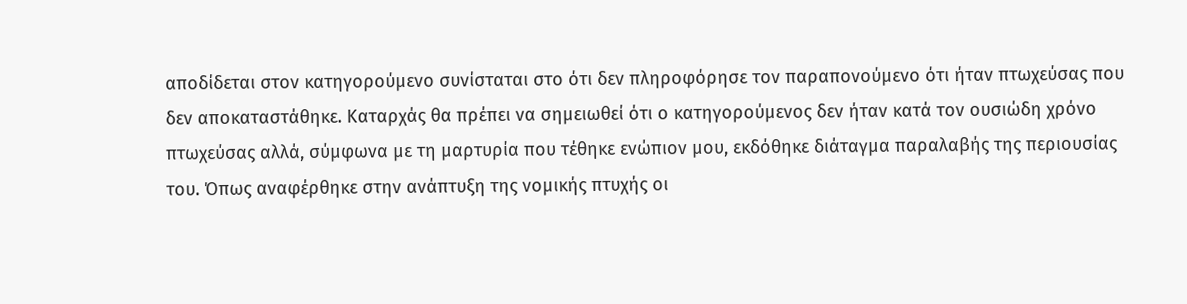αποδίδεται στον κατηγορούμενο συνίσταται στο ότι δεν πληροφόρησε τον παραπονούμενο ότι ήταν πτωχεύσας που δεν αποκαταστάθηκε. Καταρχάς θα πρέπει να σημειωθεί ότι ο κατηγορούμενος δεν ήταν κατά τον ουσιώδη χρόνο πτωχεύσας αλλά, σύμφωνα με τη μαρτυρία που τέθηκε ενώπιον μου, εκδόθηκε διάταγμα παραλαβής της περιουσίας του. Όπως αναφέρθηκε στην ανάπτυξη της νομικής πτυχής οι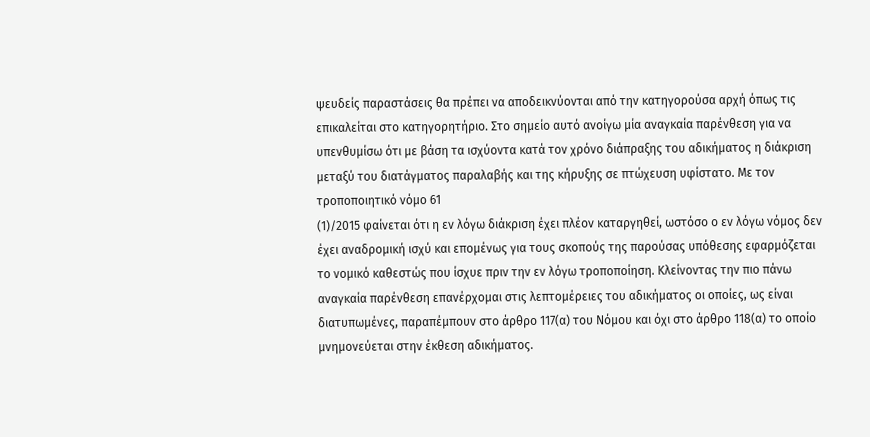ψευδείς παραστάσεις θα πρέπει να αποδεικνύονται από την κατηγορούσα αρχή όπως τις επικαλείται στο κατηγορητήριο. Στο σημείο αυτό ανοίγω μία αναγκαία παρένθεση για να υπενθυμίσω ότι με βάση τα ισχύοντα κατά τον χρόνο διάπραξης του αδικήματος η διάκριση μεταξύ του διατάγματος παραλαβής και της κήρυξης σε πτώχευση υφίστατο. Με τον τροποποιητικό νόμο 61
(1)/2015 φαίνεται ότι η εν λόγω διάκριση έχει πλέον καταργηθεί, ωστόσο ο εν λόγω νόμος δεν έχει αναδρομική ισχύ και επομένως για τους σκοπούς της παρούσας υπόθεσης εφαρμόζεται το νομικό καθεστώς που ίσχυε πριν την εν λόγω τροποποίηση. Κλείνοντας την πιο πάνω αναγκαία παρένθεση επανέρχομαι στις λεπτομέρειες του αδικήματος οι οποίες, ως είναι διατυπωμένες, παραπέμπουν στο άρθρο 117(α) του Νόμου και όχι στο άρθρο 118(α) το οποίο μνημονεύεται στην έκθεση αδικήματος.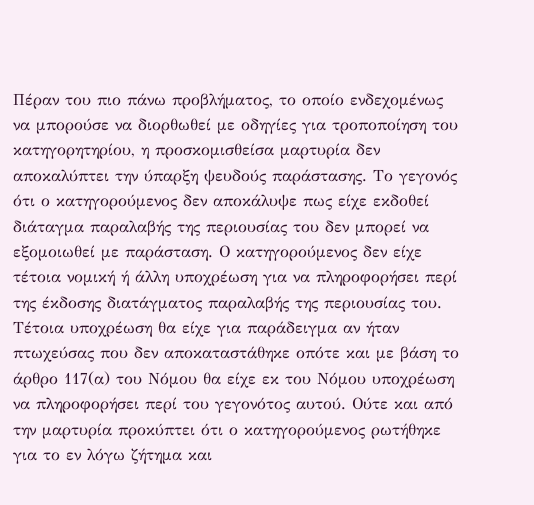Πέραν του πιο πάνω προβλήματος, το οποίο ενδεχομένως να μπορούσε να διορθωθεί με οδηγίες για τροποποίηση του κατηγορητηρίου, η προσκομισθείσα μαρτυρία δεν αποκαλύπτει την ύπαρξη ψευδούς παράστασης. Το γεγονός ότι ο κατηγορούμενος δεν αποκάλυψε πως είχε εκδοθεί διάταγμα παραλαβής της περιουσίας του δεν μπορεί να εξομοιωθεί με παράσταση. Ο κατηγορούμενος δεν είχε τέτοια νομική ή άλλη υποχρέωση για να πληροφορήσει περί της έκδοσης διατάγματος παραλαβής της περιουσίας του. Τέτοια υποχρέωση θα είχε για παράδειγμα αν ήταν πτωχεύσας που δεν αποκαταστάθηκε οπότε και με βάση το άρθρο 117(α) του Νόμου θα είχε εκ του Νόμου υποχρέωση να πληροφορήσει περί του γεγονότος αυτού. Ούτε και από την μαρτυρία προκύπτει ότι ο κατηγορούμενος ρωτήθηκε για το εν λόγω ζήτημα και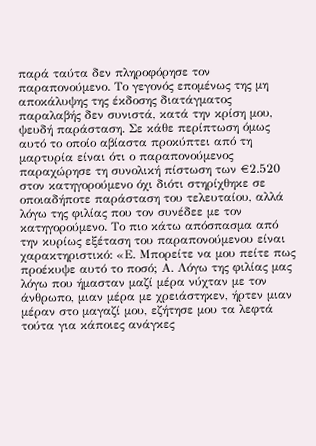παρά ταύτα δεν πληροφόρησε τον παραπονούμενο. Το γεγονός επομένως της μη αποκάλυψης της έκδοσης διατάγματος παραλαβής δεν συνιστά, κατά την κρίση μου, ψευδή παράσταση. Σε κάθε περίπτωση όμως αυτό το οποίο αβίαστα προκύπτει από τη μαρτυρία είναι ότι ο παραπονούμενος παραχώρησε τη συνολική πίστωση των €2.520 στον κατηγορούμενο όχι διότι στηρίχθηκε σε οποιαδήποτε παράσταση του τελευταίου, αλλά λόγω της φιλίας που τον συνέδεε με τον κατηγορούμενο. Το πιο κάτω απόσπασμα από την κυρίως εξέταση του παραπονούμενου είναι χαρακτηριστικό: «Ε. Μπορείτε να μου πείτε πως προέκυψε αυτό το ποσό; Α. Λόγω της φιλίας μας λόγω που ήμασταν μαζί μέρα νύχταν με τον άνθρωπο, μιαν μέρα με χρειάστηκεν, ήρτεν μιαν μέραν στο μαγαζί μου, εζήτησε μου τα λεφτά τούτα για κάποιες ανάγκες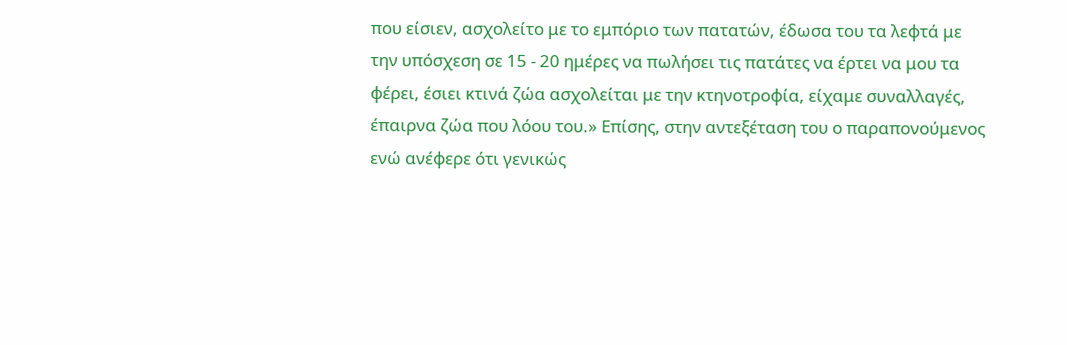που είσιεν, ασχολείτο με το εμπόριο των πατατών, έδωσα του τα λεφτά με την υπόσχεση σε 15 - 20 ημέρες να πωλήσει τις πατάτες να έρτει να μου τα φέρει, έσιει κτινά ζώα ασχολείται με την κτηνοτροφία, είχαμε συναλλαγές, έπαιρνα ζώα που λόου του.» Επίσης, στην αντεξέταση του ο παραπονούμενος ενώ ανέφερε ότι γενικώς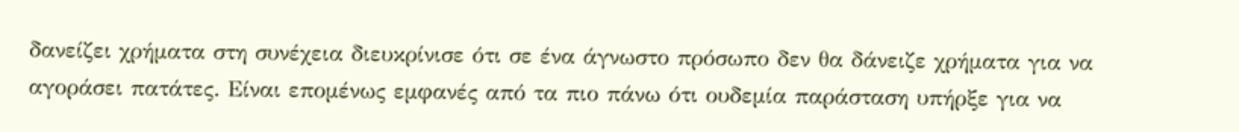δανείζει χρήματα στη συνέχεια διευκρίνισε ότι σε ένα άγνωστο πρόσωπο δεν θα δάνειζε χρήματα για να αγοράσει πατάτες. Είναι επομένως εμφανές από τα πιο πάνω ότι ουδεμία παράσταση υπήρξε για να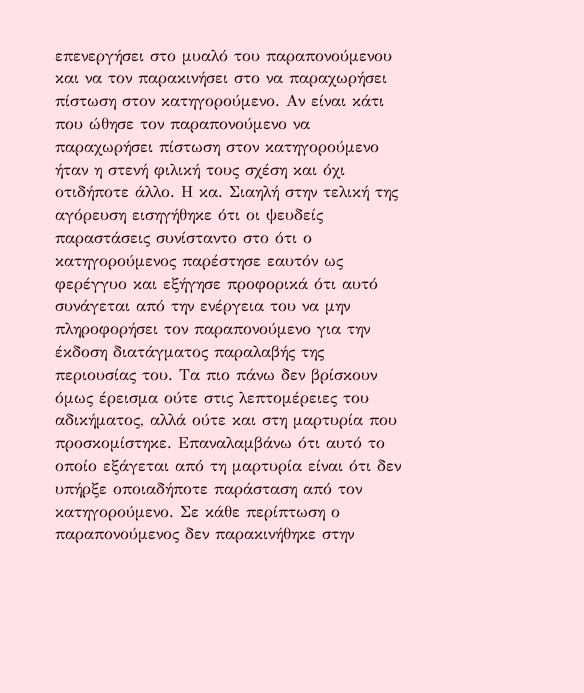επενεργήσει στο μυαλό του παραπονούμενου και να τον παρακινήσει στο να παραχωρήσει πίστωση στον κατηγορούμενο. Αν είναι κάτι που ώθησε τον παραπονούμενο να παραχωρήσει πίστωση στον κατηγορούμενο ήταν η στενή φιλική τους σχέση και όχι οτιδήποτε άλλο. Η κα. Σιαηλή στην τελική της αγόρευση εισηγήθηκε ότι οι ψευδείς παραστάσεις συνίσταντο στο ότι ο κατηγορούμενος παρέστησε εαυτόν ως φερέγγυο και εξήγησε προφορικά ότι αυτό συνάγεται από την ενέργεια του να μην πληροφορήσει τον παραπονούμενο για την έκδοση διατάγματος παραλαβής της περιουσίας του. Τα πιο πάνω δεν βρίσκουν όμως έρεισμα ούτε στις λεπτομέρειες του αδικήματος, αλλά ούτε και στη μαρτυρία που προσκομίστηκε. Επαναλαμβάνω ότι αυτό το οποίο εξάγεται από τη μαρτυρία είναι ότι δεν υπήρξε οποιαδήποτε παράσταση από τον κατηγορούμενο. Σε κάθε περίπτωση ο παραπονούμενος δεν παρακινήθηκε στην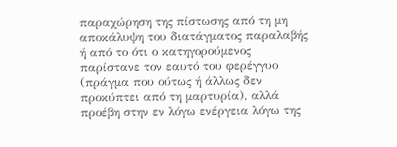παραχώρηση της πίστωσης από τη μη αποκάλυψη του διατάγματος παραλαβής ή από το ότι ο κατηγορούμενος παρίστανε τον εαυτό του φερέγγυο (πράγμα που ούτως ή άλλως δεν προκύπτει από τη μαρτυρία), αλλά προέβη στην εν λόγω ενέργεια λόγω της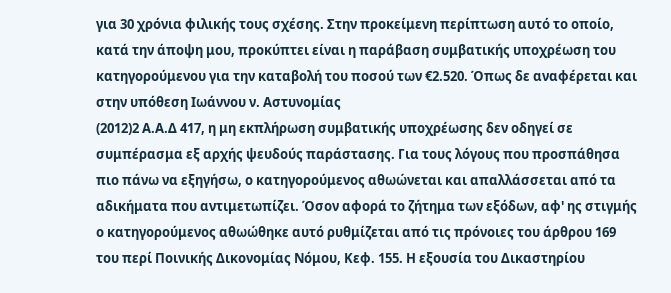για 30 χρόνια φιλικής τους σχέσης. Στην προκείμενη περίπτωση αυτό το οποίο, κατά την άποψη μου, προκύπτει είναι η παράβαση συμβατικής υποχρέωση του κατηγορούμενου για την καταβολή του ποσού των €2.520. Όπως δε αναφέρεται και στην υπόθεση Ιωάννου ν. Αστυνομίας
(2012)2 Α.Α.Δ 417, η μη εκπλήρωση συμβατικής υποχρέωσης δεν οδηγεί σε συμπέρασμα εξ αρχής ψευδούς παράστασης. Για τους λόγους που προσπάθησα πιο πάνω να εξηγήσω, ο κατηγορούμενος αθωώνεται και απαλλάσσεται από τα αδικήματα που αντιμετωπίζει. Όσον αφορά το ζήτημα των εξόδων, αφ' ης στιγμής ο κατηγορούμενος αθωώθηκε αυτό ρυθμίζεται από τις πρόνοιες του άρθρου 169 του περί Ποινικής Δικονομίας Νόμου, Κεφ. 155. Η εξουσία του Δικαστηρίου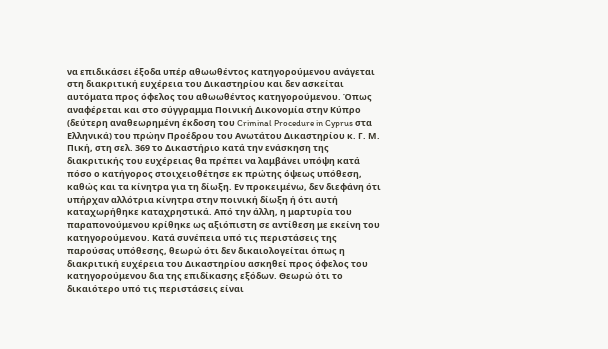να επιδικάσει έξοδα υπέρ αθωωθέντος κατηγορούμενου ανάγεται στη διακριτική ευχέρεια του Δικαστηρίου και δεν ασκείται αυτόματα προς όφελος του αθωωθέντος κατηγορούμενου. Όπως αναφέρεται και στο σύγγραμμα Ποινική Δικονομία στην Κύπρο (δεύτερη αναθεωρημένη έκδοση του Criminal Procedure in Cyprus στα Ελληνικά) του πρώην Προέδρου του Ανωτάτου Δικαστηρίου κ. Γ. Μ. Πική, στη σελ. 369 το Δικαστήριο κατά την ενάσκηση της διακριτικής του ευχέρειας θα πρέπει να λαμβάνει υπόψη κατά πόσο ο κατήγορος στοιχειοθέτησε εκ πρώτης όψεως υπόθεση, καθώς και τα κίνητρα για τη δίωξη. Εν προκειμένω, δεν διεφάνη ότι υπήρχαν αλλότρια κίνητρα στην ποινική δίωξη ή ότι αυτή καταχωρήθηκε καταχρηστικά. Από την άλλη, η μαρτυρία του παραπονούμενου κρίθηκε ως αξιόπιστη σε αντίθεση με εκείνη του κατηγορούμενου. Κατά συνέπεια υπό τις περιστάσεις της παρούσας υπόθεσης, θεωρώ ότι δεν δικαιολογείται όπως η διακριτική ευχέρεια του Δικαστηρίου ασκηθεί προς όφελος του κατηγορούμενου δια της επιδίκασης εξόδων. Θεωρώ ότι το δικαιότερο υπό τις περιστάσεις είναι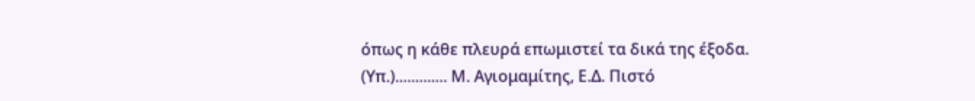όπως η κάθε πλευρά επωμιστεί τα δικά της έξοδα. (Υπ.)............. Μ. Αγιομαμίτης, Ε.Δ. Πιστό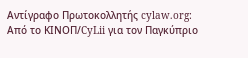Αντίγραφο Πρωτοκολλητής cylaw.org: Από το ΚΙΝOΠ/CyLii για τον Παγκύπριο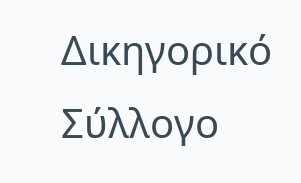Δικηγορικό Σύλλογο